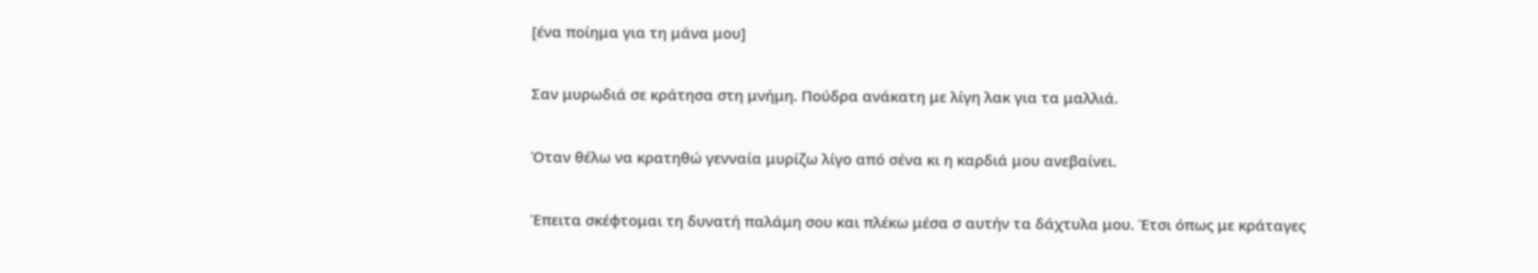[ένα ποίημα για τη μάνα μου]

Σαν μυρωδιά σε κράτησα στη μνήμη. Πούδρα ανάκατη με λίγη λακ για τα μαλλιά.

Όταν θέλω να κρατηθώ γενναία μυρίζω λίγο από σένα κι η καρδιά μου ανεβαίνει.

Έπειτα σκέφτομαι τη δυνατή παλάμη σου και πλέκω μέσα σ αυτήν τα δάχτυλα μου. Έτσι όπως με κράταγες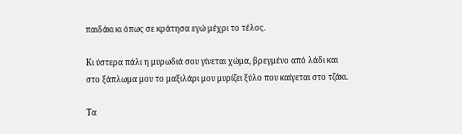παιδάκι κι όπως σε κράτησα εγώ μέχρι το τέλος.

Κι ύστερα πάλι η μυρωδιά σου γίνεται χώμα, βρεγμένο από λάδι και στο ξάπλωμα μου το μαξιλάρι μου μυρίζει ξύλο που καίγεται στο τζάκι.

Τα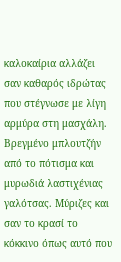καλοκαίρια αλλάζει σαν καθαρός ιδρώτας που στέγνωσε με λίγη αρμύρα στη μασχάλη. Βρεγμένο μπλουτζήν από το πότισμα και μυρωδιά λαστιχένιας γαλότσας. Μύριζες και σαν το κρασί το κόκκινο όπως αυτό που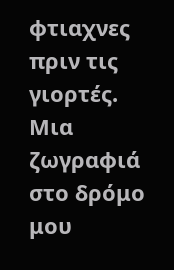φτιαχνες πριν τις γιορτές. Μια ζωγραφιά στο δρόμο μου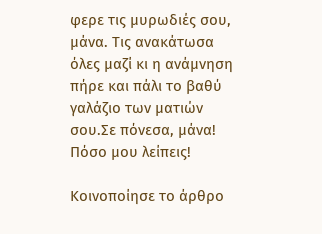φερε τις μυρωδιές σου, μάνα. Τις ανακάτωσα όλες μαζί κι η ανάμνηση πήρε και πάλι το βαθύ γαλάζιο των ματιών σου.Σε πόνεσα, μάνα! Πόσο μου λείπεις!

Κοινοποίησε το άρθρο